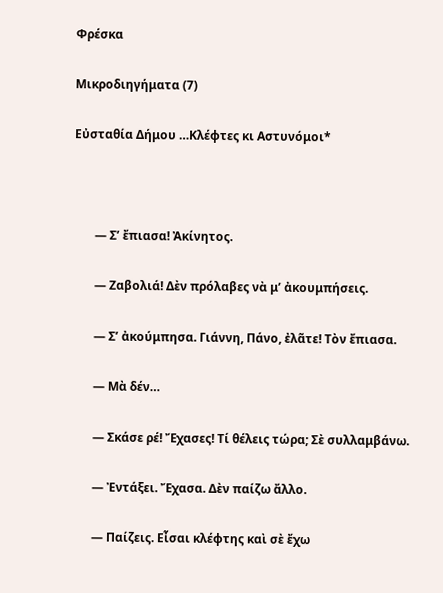Φρέσκα

Μικροδιηγήματα (7)

Εὐσταθία Δήμου …Κλέφτες κι Αστυνόμοι*



       — Σ’ ἔπιασα! Ἀκίνητος.

       — Ζαβολιά! Δὲν πρόλαβες νὰ μ’ ἀκουμπήσεις.

       — Σ’ ἀκούμπησα. Γιάννη, Πάνο, ἐλᾶτε! Τὸν ἔπιασα.

       — Μὰ δέν…

       — Σκάσε ρέ! Ἔχασες! Τί θέλεις τώρα; Σὲ συλλαμβάνω.

       — Ἐντάξει. Ἔχασα. Δὲν παίζω ἄλλο.

       — Παίζεις. Εἶσαι κλέφτης καὶ σὲ ἔχω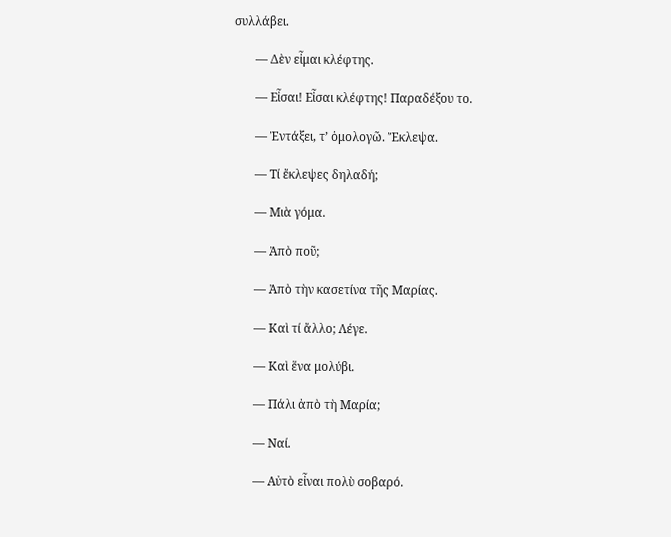συλλάβει.

       — Δὲν εἶμαι κλέφτης.

       — Εἶσαι! Εἶσαι κλέφτης! Παραδέξου το.

       — Ἐντάξει, τ’ ὁμολογῶ. Ἔκλεψα.

       — Τί ἔκλεψες δηλαδή;

       — Μιὰ γόμα.

       — Ἀπὸ ποῦ;

       — Ἀπὸ τὴν κασετίνα τῆς Μαρίας.

       — Καὶ τί ἄλλο; Λέγε.

       — Καὶ ἕνα μολύβι.

       — Πάλι ἀπὸ τὴ Μαρία;

       — Ναί.

       — Αὐτὸ εἶναι πολὺ σοβαρό.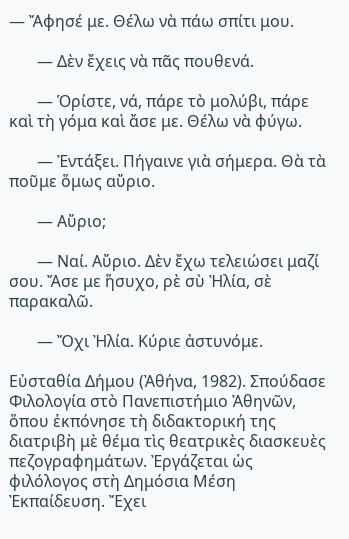— Ἄφησέ με. Θέλω νὰ πάω σπίτι μου.

       — Δὲν ἔχεις νὰ πᾶς πουθενά.

       — Ὁρίστε, νά, πάρε τὸ μολύβι, πάρε καὶ τὴ γόμα καὶ ἄσε με. Θέλω νὰ φύγω.

       — Ἐντάξει. Πήγαινε γιὰ σήμερα. Θὰ τὰ ποῦμε ὅμως αὔριο.

       — Αὔριο;

       — Ναί. Αὔριο. Δὲν ἔχω τελειώσει μαζί σου. Ἄσε με ἥσυχο, ρὲ σὺ Ἠλία, σὲ παρακαλῶ.

       — Ὄχι Ἠλία. Κύριε ἀστυνόμε.

Εὐσταθία Δήμου (Ἀθήνα, 1982). Σπούδασε Φιλολογία στὸ Πανεπιστήμιο Ἀθηνῶν, ὅπου ἐκπόνησε τὴ διδακτορική της διατριβὴ μὲ θέμα τὶς θεατρικὲς διασκευὲς πεζογραφημάτων. Ἐργάζεται ὡς φιλόλογος στὴ Δημόσια Μέση Ἐκπαίδευση. Ἔχει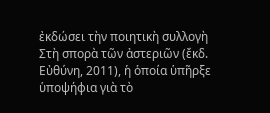ἐκδώσει τὴν ποιητικὴ συλλογὴ Στὴ σπορὰ τῶν ἀστεριῶν (ἔκδ. Εὐθύνη, 2011), ἡ ὁποία ὑπῆρξε ὑποψήφια γιὰ τὸ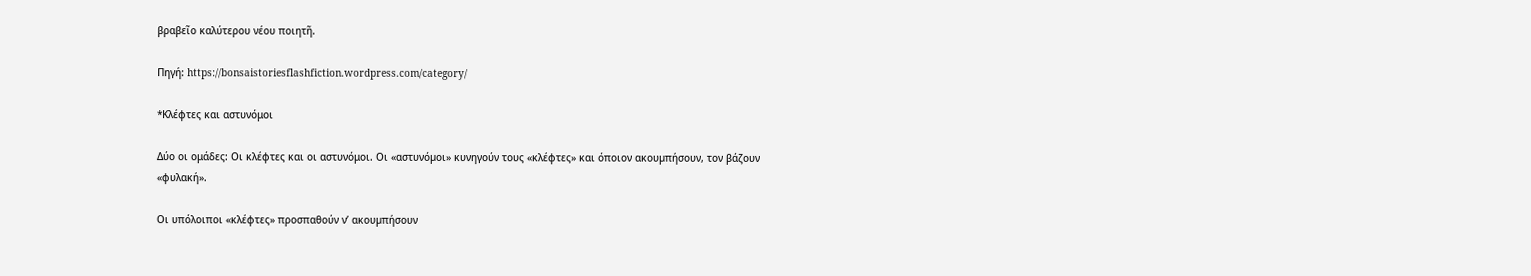βραβεῖο καλύτερου νέου ποιητῆ.

Πηγή: https://bonsaistoriesflashfiction.wordpress.com/category/

*Κλέφτες και αστυνόμοι

Δύο οι ομάδες: Οι κλέφτες και οι αστυνόμοι. Οι «αστυνόµοι» κυνηγούν τους «κλέφτες» και όποιον ακουµπήσουν, τον βάζουν «φυλακή».

Οι υπόλοιποι «κλέφτες» προσπαθούν ν’ ακουµπήσουν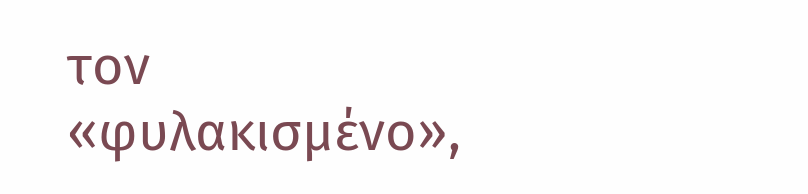τον «φυλακισµένο»,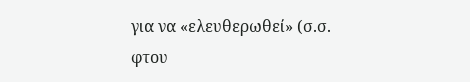για να «ελευθερωθεί» (σ.σ. φτου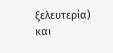ξελευτερία) και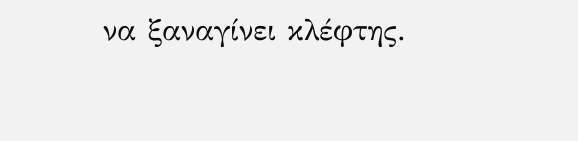να ξαναγίνει κλέφτης.